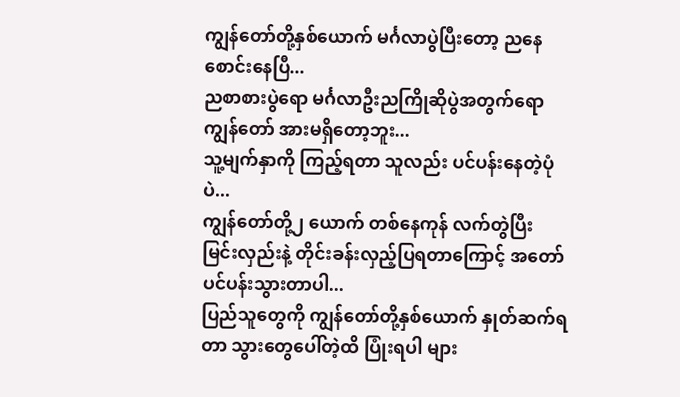ကျွန်တော်တို့နှစ်ယောက် မင်္ဂလာပွဲပြီးတော့ ညနေစောင်းနေပြီ...
ညစာစားပွဲရော မင်္ဂလာဦးညကြိုဆိုပွဲအတွက်ရော ကျွန်တော် အားမရှိတော့ဘူး...
သူ့မျက်နှာကို ကြည့်ရတာ သူလည်း ပင်ပန်းနေတဲ့ပုံပဲ...
ကျွန်တော်တို့၂ ယောက် တစ်နေကုန် လက်တွဲပြီး မြင်းလှည်းနဲ့ တိုင်းခန်းလှည့်ပြရတာကြောင့် အတော် ပင်ပန်းသွားတာပါ...
ပြည်သူတွေကို ကျွန်တော်တို့နှစ်ယောက် နှုတ်ဆက်ရတာ သွားတွေပေါ်တဲ့ထိ ပြုံးရပါ များ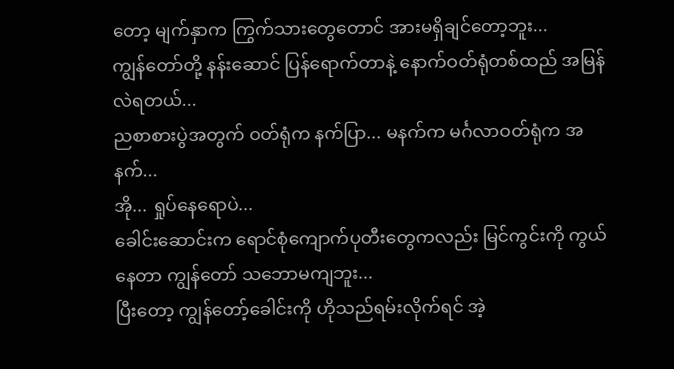တော့ မျက်နှာက ကြွက်သားတွေတောင် အားမရှိချင်တော့ဘူး...
ကျွန်တော်တို့ နန်းဆောင် ပြန်ရောက်တာနဲ့ နောက်ဝတ်ရုံတစ်ထည် အမြန်လဲရတယ်...
ညစာစားပွဲအတွက် ဝတ်ရုံက နက်ပြာ... မနက်က မင်္ဂလာဝတ်ရုံက အနက်...
အို... ရှုပ်နေရောပဲ...
ခေါင်းဆောင်းက ရောင်စုံကျောက်ပုတီးတွေကလည်း မြင်ကွင်းကို ကွယ်နေတာ ကျွန်တော် သဘောမကျဘူး...
ပြီးတော့ ကျွန်တော့်ခေါင်းကို ဟိုသည်ရမ်းလိုက်ရင် အဲ့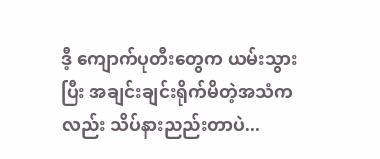ဒီ့ ကျောက်ပုတီးတွေက ယမ်းသွားပြီး အချင်းချင်းရိုက်မိတဲ့အသံကလည်း သိပ်နားညည်းတာပဲ...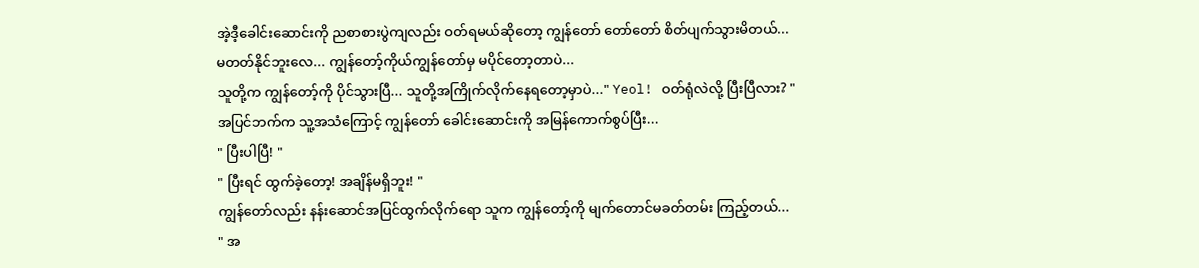အဲ့ဒီ့ခေါင်းဆောင်းကို ညစာစားပွဲကျလည်း ဝတ်ရမယ်ဆိုတော့ ကျွန်တော် တော်တော် စိတ်ပျက်သွားမိတယ်...
မတတ်နိုင်ဘူးလေ... ကျွန်တော့်ကိုယ်ကျွန်တော်မှ မပိုင်တော့တာပဲ...
သူတို့က ကျွန်တော့်ကို ပိုင်သွားပြီ... သူတို့အကြိုက်လိုက်နေရတော့မှာပဲ..." Yeol! ဝတ်ရုံလဲလို့ ပြီးပြီလား? "
အပြင်ဘက်က သူ့အသံကြောင့် ကျွန်တော် ခေါင်းဆောင်းကို အမြန်ကောက်စွပ်ပြီး...
" ပြီးပါပြီ! "
" ပြီးရင် ထွက်ခဲ့တော့! အချိန်မရှိဘူး! "
ကျွန်တော်လည်း နန်းဆောင်အပြင်ထွက်လိုက်ရော သူက ကျွန်တော့်ကို မျက်တောင်မခတ်တမ်း ကြည့်တယ်...
" အ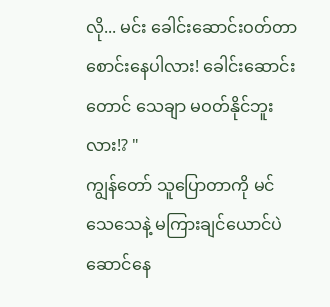လို... မင်း ခေါင်းဆောင်းဝတ်တာ စောင်းနေပါလား! ခေါင်းဆောင်းတောင် သေချာ မဝတ်နိုင်ဘူးလား!? "
ကျွန်တော် သူပြောတာကို မင်သေသေနဲ့ မကြားချင်ယောင်ပဲ ဆောင်နေ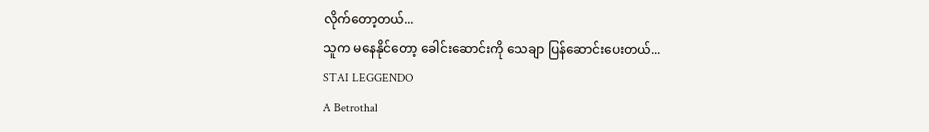လိုက်တော့တယ်...
သူက မနေနိုင်တော့ ခေါင်းဆောင်းကို သေချာ ပြန်ဆောင်းပေးတယ်...
STAI LEGGENDO
A Betrothal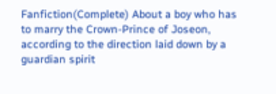Fanfiction(Complete) About a boy who has to marry the Crown-Prince of Joseon, according to the direction laid down by a guardian spirit